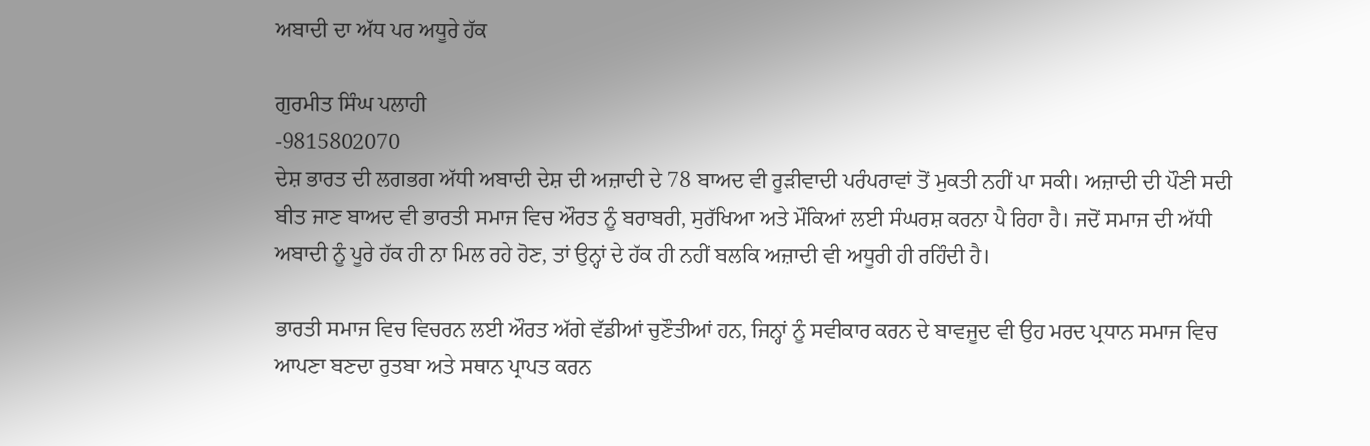ਅਬਾਦੀ ਦਾ ਅੱਧ ਪਰ ਅਧੂਰੇ ਹੱਕ

ਗੁਰਮੀਤ ਸਿੰਘ ਪਲਾਹੀ
-9815802070
ਦੇਸ਼ ਭਾਰਤ ਦੀ ਲਗਭਗ ਅੱਧੀ ਅਬਾਦੀ ਦੇਸ਼ ਦੀ ਅਜ਼ਾਦੀ ਦੇ 78 ਬਾਅਦ ਵੀ ਰੂੜੀਵਾਦੀ ਪਰੰਪਰਾਵਾਂ ਤੋਂ ਮੁਕਤੀ ਨਹੀਂ ਪਾ ਸਕੀ। ਅਜ਼ਾਦੀ ਦੀ ਪੌਣੀ ਸਦੀ ਬੀਤ ਜਾਣ ਬਾਅਦ ਵੀ ਭਾਰਤੀ ਸਮਾਜ ਵਿਚ ਔਰਤ ਨੂੰ ਬਰਾਬਰੀ, ਸੁਰੱਖਿਆ ਅਤੇ ਮੌਕਿਆਂ ਲਈ ਸੰਘਰਸ਼ ਕਰਨਾ ਪੈ ਰਿਹਾ ਹੈ। ਜਦੋਂ ਸਮਾਜ ਦੀ ਅੱਧੀ ਅਬਾਦੀ ਨੂੰ ਪੂਰੇ ਹੱਕ ਹੀ ਨਾ ਮਿਲ ਰਹੇ ਹੋਣ, ਤਾਂ ਉਨ੍ਹਾਂ ਦੇ ਹੱਕ ਹੀ ਨਹੀਂ ਬਲਕਿ ਅਜ਼ਾਦੀ ਵੀ ਅਧੂਰੀ ਹੀ ਰਹਿੰਦੀ ਹੈ।

ਭਾਰਤੀ ਸਮਾਜ ਵਿਚ ਵਿਚਰਨ ਲਈ ਔਰਤ ਅੱਗੇ ਵੱਡੀਆਂ ਚੁਣੌਤੀਆਂ ਹਨ, ਜਿਨ੍ਹਾਂ ਨੂੰ ਸਵੀਕਾਰ ਕਰਨ ਦੇ ਬਾਵਜੂਦ ਵੀ ਉਹ ਮਰਦ ਪ੍ਰਧਾਨ ਸਮਾਜ ਵਿਚ ਆਪਣਾ ਬਣਦਾ ਰੁਤਬਾ ਅਤੇ ਸਥਾਨ ਪ੍ਰਾਪਤ ਕਰਨ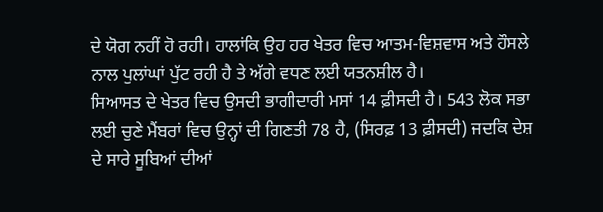ਦੇ ਯੋਗ ਨਹੀਂ ਹੋ ਰਹੀ। ਹਾਲਾਂਕਿ ਉਹ ਹਰ ਖੇਤਰ ਵਿਚ ਆਤਮ-ਵਿਸ਼ਵਾਸ ਅਤੇ ਹੌਸਲੇ ਨਾਲ ਪੁਲਾਂਘਾਂ ਪੁੱਟ ਰਹੀ ਹੈ ਤੇ ਅੱਗੇ ਵਧਣ ਲਈ ਯਤਨਸ਼ੀਲ ਹੈ।
ਸਿਆਸਤ ਦੇ ਖੇਤਰ ਵਿਚ ਉਸਦੀ ਭਾਗੀਦਾਰੀ ਮਸਾਂ 14 ਫ਼ੀਸਦੀ ਹੈ। 543 ਲੋਕ ਸਭਾ ਲਈ ਚੁਣੇ ਮੈਂਬਰਾਂ ਵਿਚ ਉਨ੍ਹਾਂ ਦੀ ਗਿਣਤੀ 78 ਹੈ, (ਸਿਰਫ਼ 13 ਫ਼ੀਸਦੀ) ਜਦਕਿ ਦੇਸ਼ ਦੇ ਸਾਰੇ ਸੂਬਿਆਂ ਦੀਆਂ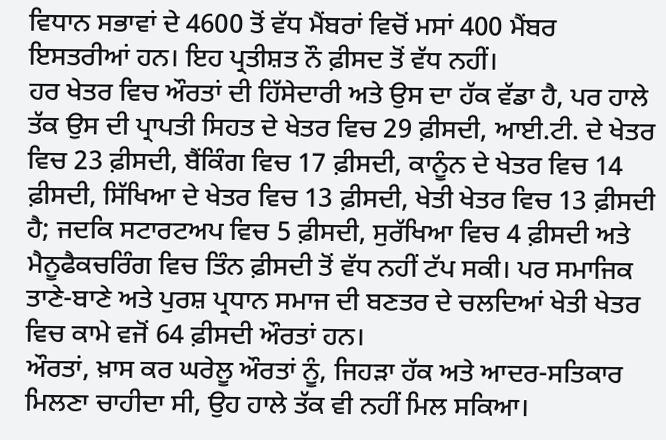ਵਿਧਾਨ ਸਭਾਵਾਂ ਦੇ 4600 ਤੋਂ ਵੱਧ ਮੈਂਬਰਾਂ ਵਿਚੋਂ ਮਸਾਂ 400 ਮੈਂਬਰ ਇਸਤਰੀਆਂ ਹਨ। ਇਹ ਪ੍ਰਤੀਸ਼ਤ ਨੌ ਫ਼ੀਸਦ ਤੋਂ ਵੱਧ ਨਹੀਂ।
ਹਰ ਖੇਤਰ ਵਿਚ ਔਰਤਾਂ ਦੀ ਹਿੱਸੇਦਾਰੀ ਅਤੇ ਉਸ ਦਾ ਹੱਕ ਵੱਡਾ ਹੈ, ਪਰ ਹਾਲੇ ਤੱਕ ਉਸ ਦੀ ਪ੍ਰਾਪਤੀ ਸਿਹਤ ਦੇ ਖੇਤਰ ਵਿਚ 29 ਫ਼ੀਸਦੀ, ਆਈ.ਟੀ. ਦੇ ਖੇਤਰ ਵਿਚ 23 ਫ਼ੀਸਦੀ, ਬੈਂਕਿੰਗ ਵਿਚ 17 ਫ਼ੀਸਦੀ, ਕਾਨੂੰਨ ਦੇ ਖੇਤਰ ਵਿਚ 14 ਫ਼ੀਸਦੀ, ਸਿੱਖਿਆ ਦੇ ਖੇਤਰ ਵਿਚ 13 ਫ਼ੀਸਦੀ, ਖੇਤੀ ਖੇਤਰ ਵਿਚ 13 ਫ਼ੀਸਦੀ ਹੈ; ਜਦਕਿ ਸਟਾਰਟਅਪ ਵਿਚ 5 ਫ਼ੀਸਦੀ, ਸੁਰੱਖਿਆ ਵਿਚ 4 ਫ਼ੀਸਦੀ ਅਤੇ ਮੈਨੂਫੈਕਚਰਿੰਗ ਵਿਚ ਤਿੰਨ ਫ਼ੀਸਦੀ ਤੋਂ ਵੱਧ ਨਹੀਂ ਟੱਪ ਸਕੀ। ਪਰ ਸਮਾਜਿਕ ਤਾਣੇ-ਬਾਣੇ ਅਤੇ ਪੁਰਸ਼ ਪ੍ਰਧਾਨ ਸਮਾਜ ਦੀ ਬਣਤਰ ਦੇ ਚਲਦਿਆਂ ਖੇਤੀ ਖੇਤਰ ਵਿਚ ਕਾਮੇ ਵਜੋਂ 64 ਫ਼ੀਸਦੀ ਔਰਤਾਂ ਹਨ।
ਔਰਤਾਂ, ਖ਼ਾਸ ਕਰ ਘਰੇਲੂ ਔਰਤਾਂ ਨੂੰ, ਜਿਹੜਾ ਹੱਕ ਅਤੇ ਆਦਰ-ਸਤਿਕਾਰ ਮਿਲਣਾ ਚਾਹੀਦਾ ਸੀ, ਉਹ ਹਾਲੇ ਤੱਕ ਵੀ ਨਹੀਂ ਮਿਲ ਸਕਿਆ।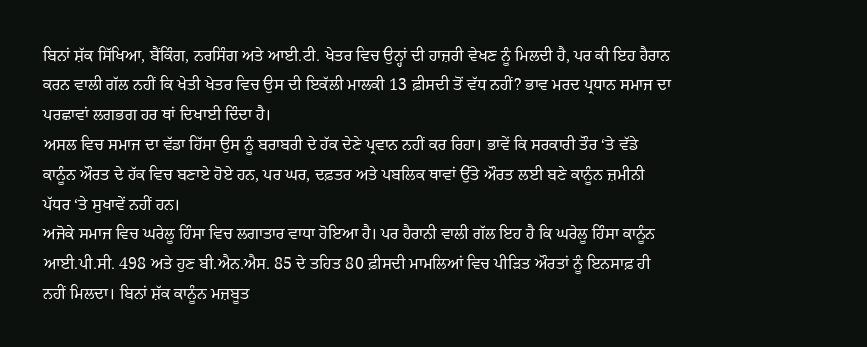ਬਿਨਾਂ ਸ਼ੱਕ ਸਿੱਖਿਆ, ਬੈਂਕਿੰਗ, ਨਰਸਿੰਗ ਅਤੇ ਆਈ.ਟੀ. ਖੇਤਰ ਵਿਚ ਉਨ੍ਹਾਂ ਦੀ ਹਾਜ਼ਰੀ ਵੇਖਣ ਨੂੰ ਮਿਲਦੀ ਹੈ, ਪਰ ਕੀ ਇਹ ਹੈਰਾਨ ਕਰਨ ਵਾਲੀ ਗੱਲ ਨਹੀਂ ਕਿ ਖੇਤੀ ਖੇਤਰ ਵਿਚ ਉਸ ਦੀ ਇਕੱਲੀ ਮਾਲਕੀ 13 ਫ਼ੀਸਦੀ ਤੋਂ ਵੱਧ ਨਹੀਂ? ਭਾਵ ਮਰਦ ਪ੍ਰਧਾਨ ਸਮਾਜ ਦਾ ਪਰਛਾਵਾਂ ਲਗਭਗ ਹਰ ਥਾਂ ਦਿਖਾਈ ਦਿੰਦਾ ਹੈ।
ਅਸਲ ਵਿਚ ਸਮਾਜ ਦਾ ਵੱਡਾ ਹਿੱਸਾ ਉਸ ਨੂੰ ਬਰਾਬਰੀ ਦੇ ਹੱਕ ਦੇਣੇ ਪ੍ਰਵਾਨ ਨਹੀਂ ਕਰ ਰਿਹਾ। ਭਾਵੇਂ ਕਿ ਸਰਕਾਰੀ ਤੌਰ ‘ਤੇ ਵੱਡੇ ਕਾਨੂੰਨ ਔਰਤ ਦੇ ਹੱਕ ਵਿਚ ਬਣਾਏ ਹੋਏ ਹਨ, ਪਰ ਘਰ, ਦਫ਼ਤਰ ਅਤੇ ਪਬਲਿਕ ਥਾਵਾਂ ਉੱਤੇ ਔਰਤ ਲਈ ਬਣੇ ਕਾਨੂੰਨ ਜ਼ਮੀਨੀ ਪੱਧਰ ‘ਤੇ ਸੁਖਾਵੇਂ ਨਹੀਂ ਹਨ।
ਅਜੋਕੇ ਸਮਾਜ ਵਿਚ ਘਰੇਲੂ ਹਿੰਸਾ ਵਿਚ ਲਗਾਤਾਰ ਵਾਧਾ ਹੋਇਆ ਹੈ। ਪਰ ਹੈਰਾਨੀ ਵਾਲੀ ਗੱਲ ਇਹ ਹੈ ਕਿ ਘਰੇਲੂ ਹਿੰਸਾ ਕਾਨੂੰਨ ਆਈ.ਪੀ.ਸੀ. 498 ਅਤੇ ਹੁਣ ਬੀ.ਐਨ.ਐਸ. 85 ਦੇ ਤਹਿਤ 80 ਫ਼ੀਸਦੀ ਮਾਮਲਿਆਂ ਵਿਚ ਪੀੜਿਤ ਔਰਤਾਂ ਨੂੰ ਇਨਸਾਫ਼ ਹੀ ਨਹੀਂ ਮਿਲਦਾ। ਬਿਨਾਂ ਸ਼ੱਕ ਕਾਨੂੰਨ ਮਜ਼ਬੂਤ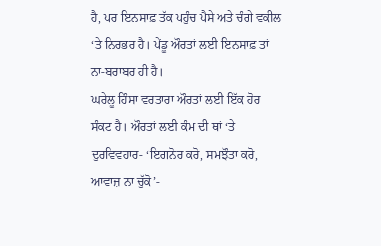ਹੈ, ਪਰ ਇਨਸਾਫ਼ ਤੱਕ ਪਹੁੰਚ ਪੈਸੇ ਅਤੇ ਚੰਗੇ ਵਕੀਲ ‘ਤੇ ਨਿਰਭਰ ਹੈ। ਪੇਂਡੂ ਔਰਤਾਂ ਲਈ ਇਨਸਾਫ਼ ਤਾਂ ਨਾ-ਬਰਾਬਰ ਹੀ ਹੈ।
ਘਰੇਲੂ ਹਿੰਸਾ ਵਰਤਾਰਾ ਔਰਤਾਂ ਲਈ ਇੱਕ ਹੋਰ ਸੰਕਟ ਹੈ। ਔਰਤਾਂ ਲਈ ਕੰਮ ਦੀ ਥਾਂ ‘ਤੇ ਦੁਰਵਿਵਹਾਰ- ‘ਇਗਨੋਰ ਕਰੋ, ਸਮਝੌਤਾ ਕਰੋ, ਆਵਾਜ਼ ਨਾ ਚੁੱਕੋ’-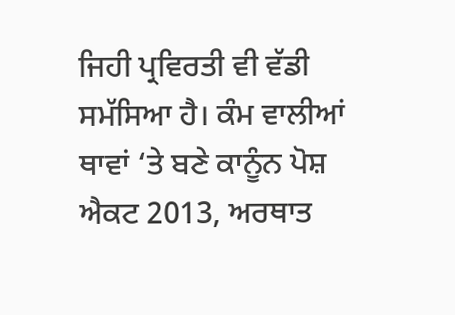ਜਿਹੀ ਪ੍ਰਵਿਰਤੀ ਵੀ ਵੱਡੀ ਸਮੱਸਿਆ ਹੈ। ਕੰਮ ਵਾਲੀਆਂ ਥਾਵਾਂ ‘ਤੇ ਬਣੇ ਕਾਨੂੰਨ ਪੋਸ਼ ਐਕਟ 2013, ਅਰਥਾਤ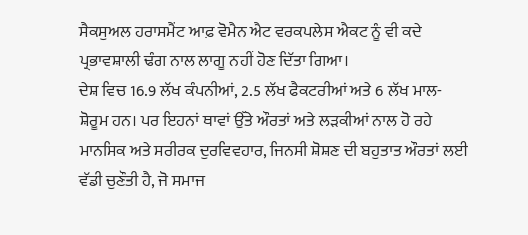ਸੈਕਸੁਅਲ ਹਰਾਸਮੈਂਟ ਆਫ਼ ਵੋਮੈਨ ਐਟ ਵਰਕਪਲੇਸ ਐਕਟ ਨੂੰ ਵੀ ਕਦੇ ਪ੍ਰਭਾਵਸ਼ਾਲੀ ਢੰਗ ਨਾਲ ਲਾਗੂ ਨਹੀਂ ਹੋਣ ਦਿੱਤਾ ਗਿਆ।
ਦੇਸ਼ ਵਿਚ 16.9 ਲੱਖ ਕੰਪਨੀਆਂ, 2.5 ਲੱਖ ਫੈਕਟਰੀਆਂ ਅਤੇ 6 ਲੱਖ ਮਾਲ-ਸ਼ੋਰੂਮ ਹਨ। ਪਰ ਇਹਨਾਂ ਥਾਵਾਂ ਉੱਤੇ ਔਰਤਾਂ ਅਤੇ ਲੜਕੀਆਂ ਨਾਲ ਹੋ ਰਹੇ ਮਾਨਸਿਕ ਅਤੇ ਸਰੀਰਕ ਦੁਰਵਿਵਹਾਰ, ਜਿਨਸੀ ਸ਼ੋਸ਼ਣ ਦੀ ਬਹੁਤਾਤ ਔਰਤਾਂ ਲਈ ਵੱਡੀ ਚੁਣੌਤੀ ਹੈ, ਜੋ ਸਮਾਜ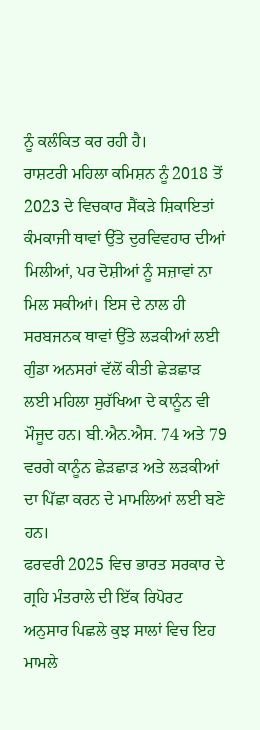ਨੂੰ ਕਲੰਕਿਤ ਕਰ ਰਹੀ ਹੈ।
ਰਾਸ਼ਟਰੀ ਮਹਿਲਾ ਕਮਿਸ਼ਨ ਨੂੰ 2018 ਤੋਂ 2023 ਦੇ ਵਿਚਕਾਰ ਸੈਂਕੜੇ ਸ਼ਿਕਾਇਤਾਂ ਕੰਮਕਾਜੀ ਥਾਵਾਂ ਉੱਤੇ ਦੁਰਵਿਵਹਾਰ ਦੀਆਂ ਮਿਲੀਆਂ, ਪਰ ਦੋਸ਼ੀਆਂ ਨੂੰ ਸਜ਼ਾਵਾਂ ਨਾ ਮਿਲ ਸਕੀਆਂ। ਇਸ ਦੇ ਨਾਲ ਹੀ ਸਰਬਜਨਕ ਥਾਵਾਂ ਉੱਤੇ ਲੜਕੀਆਂ ਲਈ ਗੁੰਡਾ ਅਨਸਰਾਂ ਵੱਲੋਂ ਕੀਤੀ ਛੇੜਛਾੜ ਲਈ ਮਹਿਲਾ ਸੁਰੱਖਿਆ ਦੇ ਕਾਨੂੰਨ ਵੀ ਮੌਜੂਦ ਹਨ। ਬੀ.ਐਨ.ਐਸ. 74 ਅਤੇ 79 ਵਰਗੇ ਕਾਨੂੰਨ ਛੇੜਛਾੜ ਅਤੇ ਲੜਕੀਆਂ ਦਾ ਪਿੱਛਾ ਕਰਨ ਦੇ ਮਾਮਲਿਆਂ ਲਈ ਬਣੇ ਹਨ।
ਫਰਵਰੀ 2025 ਵਿਚ ਭਾਰਤ ਸਰਕਾਰ ਦੇ ਗ੍ਰਹਿ ਮੰਤਰਾਲੇ ਦੀ ਇੱਕ ਰਿਪੋਰਟ ਅਨੁਸਾਰ ਪਿਛਲੇ ਕੁਝ ਸਾਲਾਂ ਵਿਚ ਇਹ ਮਾਮਲੇ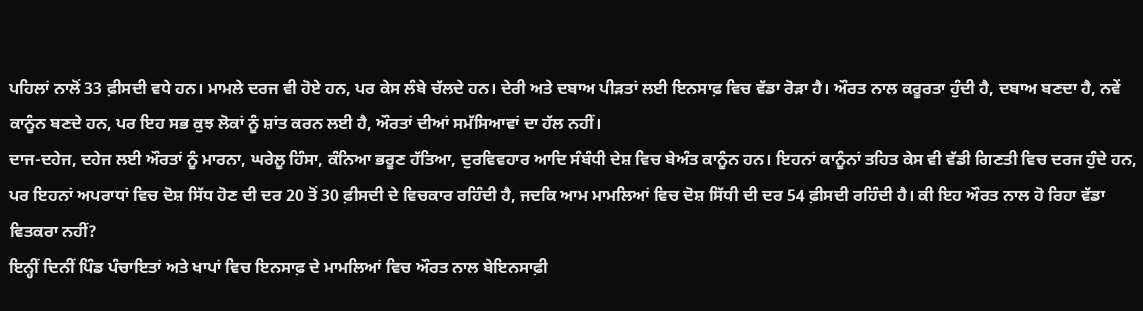ਪਹਿਲਾਂ ਨਾਲੋਂ 33 ਫ਼ੀਸਦੀ ਵਧੇ ਹਨ। ਮਾਮਲੇ ਦਰਜ ਵੀ ਹੋਏ ਹਨ, ਪਰ ਕੇਸ ਲੰਬੇ ਚੱਲਦੇ ਹਨ। ਦੇਰੀ ਅਤੇ ਦਬਾਅ ਪੀੜਤਾਂ ਲਈ ਇਨਸਾਫ਼ ਵਿਚ ਵੱਡਾ ਰੋੜਾ ਹੈ। ਔਰਤ ਨਾਲ ਕਰੂਰਤਾ ਹੁੰਦੀ ਹੈ, ਦਬਾਅ ਬਣਦਾ ਹੈ, ਨਵੇਂ ਕਾਨੂੰਨ ਬਣਦੇ ਹਨ, ਪਰ ਇਹ ਸਭ ਕੁਝ ਲੋਕਾਂ ਨੂੰ ਸ਼ਾਂਤ ਕਰਨ ਲਈ ਹੈ, ਔਰਤਾਂ ਦੀਆਂ ਸਮੱਸਿਆਵਾਂ ਦਾ ਹੱਲ ਨਹੀਂ।
ਦਾਜ-ਦਹੇਜ, ਦਹੇਜ ਲਈ ਔਰਤਾਂ ਨੂੰ ਮਾਰਨਾ, ਘਰੇਲੂ ਹਿੰਸਾ, ਕੰਨਿਆ ਭਰੂਣ ਹੱਤਿਆ, ਦੁਰਵਿਵਹਾਰ ਆਦਿ ਸੰਬੰਧੀ ਦੇਸ਼ ਵਿਚ ਬੇਅੰਤ ਕਾਨੂੰਨ ਹਨ। ਇਹਨਾਂ ਕਾਨੂੰਨਾਂ ਤਹਿਤ ਕੇਸ ਵੀ ਵੱਡੀ ਗਿਣਤੀ ਵਿਚ ਦਰਜ ਹੁੰਦੇ ਹਨ, ਪਰ ਇਹਨਾਂ ਅਪਰਾਧਾਂ ਵਿਚ ਦੋਸ਼ ਸਿੱਧ ਹੋਣ ਦੀ ਦਰ 20 ਤੋਂ 30 ਫ਼ੀਸਦੀ ਦੇ ਵਿਚਕਾਰ ਰਹਿੰਦੀ ਹੈ, ਜਦਕਿ ਆਮ ਮਾਮਲਿਆਂ ਵਿਚ ਦੋਸ਼ ਸਿੱਧੀ ਦੀ ਦਰ 54 ਫ਼ੀਸਦੀ ਰਹਿੰਦੀ ਹੈ। ਕੀ ਇਹ ਔਰਤ ਨਾਲ ਹੋ ਰਿਹਾ ਵੱਡਾ ਵਿਤਕਰਾ ਨਹੀਂ?
ਇਨ੍ਹੀਂ ਦਿਨੀਂ ਪਿੰਡ ਪੰਚਾਇਤਾਂ ਅਤੇ ਖਾਪਾਂ ਵਿਚ ਇਨਸਾਫ਼ ਦੇ ਮਾਮਲਿਆਂ ਵਿਚ ਔਰਤ ਨਾਲ ਬੇਇਨਸਾਫ਼ੀ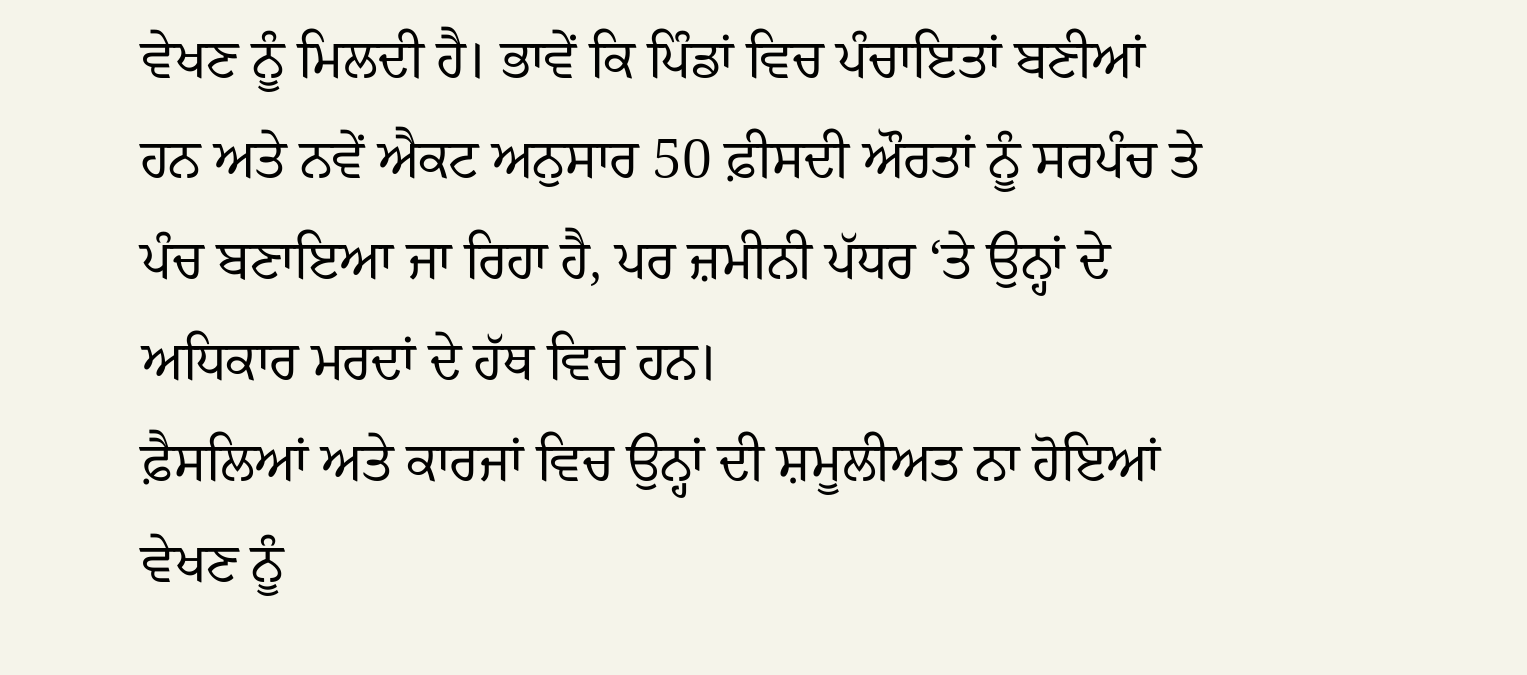ਵੇਖਣ ਨੂੰ ਮਿਲਦੀ ਹੈ। ਭਾਵੇਂ ਕਿ ਪਿੰਡਾਂ ਵਿਚ ਪੰਚਾਇਤਾਂ ਬਣੀਆਂ ਹਨ ਅਤੇ ਨਵੇਂ ਐਕਟ ਅਨੁਸਾਰ 50 ਫ਼ੀਸਦੀ ਔਰਤਾਂ ਨੂੰ ਸਰਪੰਚ ਤੇ ਪੰਚ ਬਣਾਇਆ ਜਾ ਰਿਹਾ ਹੈ, ਪਰ ਜ਼ਮੀਨੀ ਪੱਧਰ ‘ਤੇ ਉਨ੍ਹਾਂ ਦੇ ਅਧਿਕਾਰ ਮਰਦਾਂ ਦੇ ਹੱਥ ਵਿਚ ਹਨ।
ਫ਼ੈਸਲਿਆਂ ਅਤੇ ਕਾਰਜਾਂ ਵਿਚ ਉਨ੍ਹਾਂ ਦੀ ਸ਼ਮੂਲੀਅਤ ਨਾ ਹੋਇਆਂ ਵੇਖਣ ਨੂੰ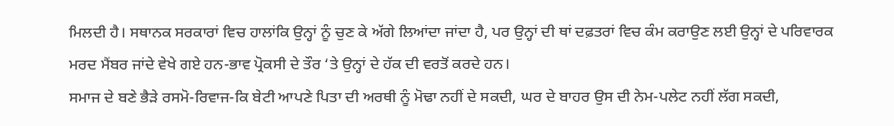ਮਿਲਦੀ ਹੈ। ਸਥਾਨਕ ਸਰਕਾਰਾਂ ਵਿਚ ਹਾਲਾਂਕਿ ਉਨ੍ਹਾਂ ਨੂੰ ਚੁਣ ਕੇ ਅੱਗੇ ਲਿਆਂਦਾ ਜਾਂਦਾ ਹੈ, ਪਰ ਉਨ੍ਹਾਂ ਦੀ ਥਾਂ ਦਫ਼ਤਰਾਂ ਵਿਚ ਕੰਮ ਕਰਾਉਣ ਲਈ ਉਨ੍ਹਾਂ ਦੇ ਪਰਿਵਾਰਕ ਮਰਦ ਮੈਂਬਰ ਜਾਂਦੇ ਵੇਖੇ ਗਏ ਹਨ-ਭਾਵ ਪ੍ਰੋਕਸੀ ਦੇ ਤੌਰ ‘ਤੇ ਉਨ੍ਹਾਂ ਦੇ ਹੱਕ ਦੀ ਵਰਤੋਂ ਕਰਦੇ ਹਨ।
ਸਮਾਜ ਦੇ ਬਣੇ ਭੈੜੇ ਰਸਮੋ-ਰਿਵਾਜ-ਕਿ ਬੇਟੀ ਆਪਣੇ ਪਿਤਾ ਦੀ ਅਰਥੀ ਨੂੰ ਮੋਢਾ ਨਹੀਂ ਦੇ ਸਕਦੀ, ਘਰ ਦੇ ਬਾਹਰ ਉਸ ਦੀ ਨੇਮ-ਪਲੇਟ ਨਹੀਂ ਲੱਗ ਸਕਦੀ,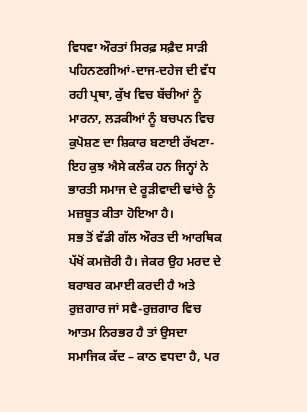ਵਿਧਵਾ ਔਰਤਾਂ ਸਿਰਫ਼ ਸਫ਼ੈਦ ਸਾੜੀ ਪਹਿਨਣਗੀਆਂ-ਦਾਜ-ਦਹੇਜ ਦੀ ਵੱਧ ਰਹੀ ਪ੍ਰਥਾ, ਕੁੱਖ ਵਿਚ ਬੱਚੀਆਂ ਨੂੰ ਮਾਰਨਾ, ਲੜਕੀਆਂ ਨੂੰ ਬਚਪਨ ਵਿਚ ਕੁਪੋਸ਼ਣ ਦਾ ਸ਼ਿਕਾਰ ਬਣਾਈ ਰੱਖਣਾ-ਇਹ ਕੁਝ ਐਸੇ ਕਲੰਕ ਹਨ ਜਿਨ੍ਹਾਂ ਨੇ ਭਾਰਤੀ ਸਮਾਜ ਦੇ ਰੂੜੀਵਾਦੀ ਢਾਂਚੇ ਨੂੰ ਮਜ਼ਬੂਤ ਕੀਤਾ ਹੋਇਆ ਹੈ।
ਸਭ ਤੋਂ ਵੱਡੀ ਗੱਲ ਔਰਤ ਦੀ ਆਰਥਿਕ ਪੱਖੋਂ ਕਮਜ਼ੋਰੀ ਹੈ। ਜੇਕਰ ਉਹ ਮਰਦ ਦੇ ਬਰਾਬਰ ਕਮਾਈ ਕਰਦੀ ਹੈ ਅਤੇ ਰੁਜ਼ਗਾਰ ਜਾਂ ਸਵੈ-ਰੁਜ਼ਗਾਰ ਵਿਚ ਆਤਮ ਨਿਰਭਰ ਹੈ ਤਾਂ ਉਸਦਾ ਸਮਾਜਿਕ ਕੱਦ – ਕਾਠ ਵਧਦਾ ਹੈ, ਪਰ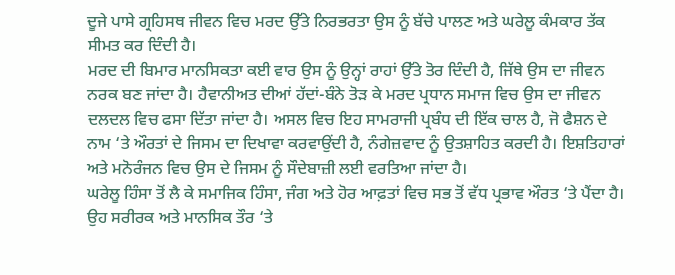ਦੂਜੇ ਪਾਸੇ ਗ੍ਰਹਿਸਥ ਜੀਵਨ ਵਿਚ ਮਰਦ ਉੱਤੇ ਨਿਰਭਰਤਾ ਉਸ ਨੂੰ ਬੱਚੇ ਪਾਲਣ ਅਤੇ ਘਰੇਲੂ ਕੰਮਕਾਰ ਤੱਕ ਸੀਮਤ ਕਰ ਦਿੰਦੀ ਹੈ।
ਮਰਦ ਦੀ ਬਿਮਾਰ ਮਾਨਸਿਕਤਾ ਕਈ ਵਾਰ ਉਸ ਨੂੰ ਉਨ੍ਹਾਂ ਰਾਹਾਂ ਉੱਤੇ ਤੋਰ ਦਿੰਦੀ ਹੈ, ਜਿੱਥੇ ਉਸ ਦਾ ਜੀਵਨ ਨਰਕ ਬਣ ਜਾਂਦਾ ਹੈ। ਹੈਵਾਨੀਅਤ ਦੀਆਂ ਹੱਦਾਂ-ਬੰਨੇ ਤੋੜ ਕੇ ਮਰਦ ਪ੍ਰਧਾਨ ਸਮਾਜ ਵਿਚ ਉਸ ਦਾ ਜੀਵਨ ਦਲਦਲ ਵਿਚ ਫਸਾ ਦਿੱਤਾ ਜਾਂਦਾ ਹੈ। ਅਸਲ ਵਿਚ ਇਹ ਸਾਮਰਾਜੀ ਪ੍ਰਬੰਧ ਦੀ ਇੱਕ ਚਾਲ ਹੈ, ਜੋ ਫੈਸ਼ਨ ਦੇ ਨਾਮ ‘ਤੇ ਔਰਤਾਂ ਦੇ ਜਿਸਮ ਦਾ ਦਿਖਾਵਾ ਕਰਵਾਉਂਦੀ ਹੈ, ਨੰਗੇਜ਼ਵਾਦ ਨੂੰ ਉਤਸ਼ਾਹਿਤ ਕਰਦੀ ਹੈ। ਇਸ਼ਤਿਹਾਰਾਂ ਅਤੇ ਮਨੋਰੰਜਨ ਵਿਚ ਉਸ ਦੇ ਜਿਸਮ ਨੂੰ ਸੌਦੇਬਾਜ਼ੀ ਲਈ ਵਰਤਿਆ ਜਾਂਦਾ ਹੈ।
ਘਰੇਲੂ ਹਿੰਸਾ ਤੋਂ ਲੈ ਕੇ ਸਮਾਜਿਕ ਹਿੰਸਾ, ਜੰਗ ਅਤੇ ਹੋਰ ਆਫ਼ਤਾਂ ਵਿਚ ਸਭ ਤੋਂ ਵੱਧ ਪ੍ਰਭਾਵ ਔਰਤ ‘ਤੇ ਪੈਂਦਾ ਹੈ। ਉਹ ਸਰੀਰਕ ਅਤੇ ਮਾਨਸਿਕ ਤੌਰ ‘ਤੇ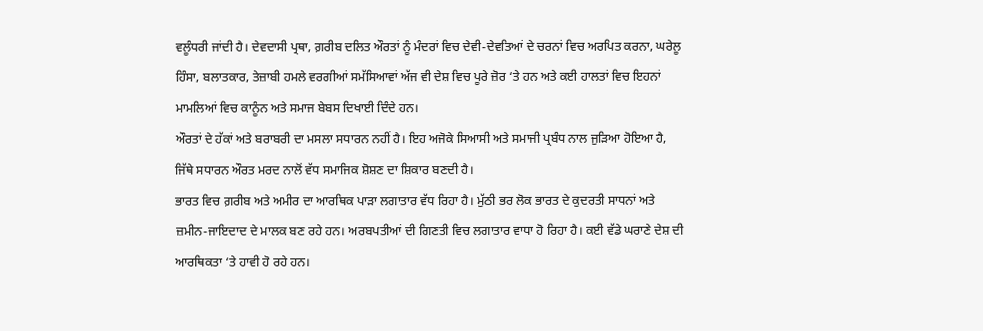ਵਲੂੰਧਰੀ ਜਾਂਦੀ ਹੈ। ਦੇਵਦਾਸੀ ਪ੍ਰਥਾ, ਗ਼ਰੀਬ ਦਲਿਤ ਔਰਤਾਂ ਨੂੰ ਮੰਦਰਾਂ ਵਿਚ ਦੇਵੀ-ਦੇਵਤਿਆਂ ਦੇ ਚਰਨਾਂ ਵਿਚ ਅਰਪਿਤ ਕਰਨਾ, ਘਰੇਲੂ ਹਿੰਸਾ, ਬਲਾਤਕਾਰ, ਤੇਜ਼ਾਬੀ ਹਮਲੇ ਵਰਗੀਆਂ ਸਮੱਸਿਆਵਾਂ ਅੱਜ ਵੀ ਦੇਸ਼ ਵਿਚ ਪੂਰੇ ਜ਼ੋਰ ‘ਤੇ ਹਨ ਅਤੇ ਕਈ ਹਾਲਤਾਂ ਵਿਚ ਇਹਨਾਂ ਮਾਮਲਿਆਂ ਵਿਚ ਕਾਨੂੰਨ ਅਤੇ ਸਮਾਜ ਬੇਬਸ ਦਿਖਾਈ ਦਿੰਦੇ ਹਨ।
ਔਰਤਾਂ ਦੇ ਹੱਕਾਂ ਅਤੇ ਬਰਾਬਰੀ ਦਾ ਮਸਲਾ ਸਧਾਰਨ ਨਹੀਂ ਹੈ। ਇਹ ਅਜੋਕੇ ਸਿਆਸੀ ਅਤੇ ਸਮਾਜੀ ਪ੍ਰਬੰਧ ਨਾਲ ਜੁੜਿਆ ਹੋਇਆ ਹੈ, ਜਿੱਥੇ ਸਧਾਰਨ ਔਰਤ ਮਰਦ ਨਾਲੋਂ ਵੱਧ ਸਮਾਜਿਕ ਸ਼ੋਸ਼ਣ ਦਾ ਸ਼ਿਕਾਰ ਬਣਦੀ ਹੈ।
ਭਾਰਤ ਵਿਚ ਗ਼ਰੀਬ ਅਤੇ ਅਮੀਰ ਦਾ ਆਰਥਿਕ ਪਾੜਾ ਲਗਾਤਾਰ ਵੱਧ ਰਿਹਾ ਹੈ। ਮੁੱਠੀ ਭਰ ਲੋਕ ਭਾਰਤ ਦੇ ਕੁਦਰਤੀ ਸਾਧਨਾਂ ਅਤੇ ਜ਼ਮੀਨ-ਜਾਇਦਾਦ ਦੇ ਮਾਲਕ ਬਣ ਰਹੇ ਹਨ। ਅਰਬਪਤੀਆਂ ਦੀ ਗਿਣਤੀ ਵਿਚ ਲਗਾਤਾਰ ਵਾਧਾ ਹੋ ਰਿਹਾ ਹੈ। ਕਈ ਵੱਡੇ ਘਰਾਣੇ ਦੇਸ਼ ਦੀ ਆਰਥਿਕਤਾ ‘ਤੇ ਹਾਵੀ ਹੋ ਰਹੇ ਹਨ।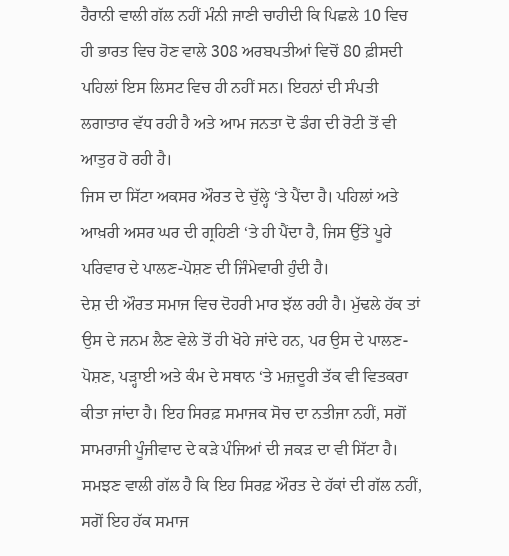ਹੈਰਾਨੀ ਵਾਲੀ ਗੱਲ ਨਹੀਂ ਮੰਨੀ ਜਾਣੀ ਚਾਹੀਦੀ ਕਿ ਪਿਛਲੇ 10 ਵਿਚ ਹੀ ਭਾਰਤ ਵਿਚ ਹੋਣ ਵਾਲੇ 308 ਅਰਬਪਤੀਆਂ ਵਿਚੋਂ 80 ਫ਼ੀਸਦੀ ਪਹਿਲਾਂ ਇਸ ਲਿਸਟ ਵਿਚ ਹੀ ਨਹੀਂ ਸਨ। ਇਹਨਾਂ ਦੀ ਸੰਪਤੀ ਲਗਾਤਾਰ ਵੱਧ ਰਹੀ ਹੈ ਅਤੇ ਆਮ ਜਨਤਾ ਦੋ ਡੰਗ ਦੀ ਰੋਟੀ ਤੋਂ ਵੀ ਆਤੁਰ ਹੋ ਰਹੀ ਹੈ।
ਜਿਸ ਦਾ ਸਿੱਟਾ ਅਕਸਰ ਔਰਤ ਦੇ ਚੁੱਲ੍ਹੇ ‘ਤੇ ਪੈਂਦਾ ਹੈ। ਪਹਿਲਾਂ ਅਤੇ ਆਖ਼ਰੀ ਅਸਰ ਘਰ ਦੀ ਗ੍ਰਹਿਣੀ ‘ਤੇ ਹੀ ਪੈਂਦਾ ਹੈ, ਜਿਸ ਉੱਤੇ ਪੂਰੇ ਪਰਿਵਾਰ ਦੇ ਪਾਲਣ-ਪੋਸ਼ਣ ਦੀ ਜਿੰਮੇਵਾਰੀ ਹੁੰਦੀ ਹੈ।
ਦੇਸ਼ ਦੀ ਔਰਤ ਸਮਾਜ ਵਿਚ ਦੋਹਰੀ ਮਾਰ ਝੱਲ ਰਹੀ ਹੈ। ਮੁੱਢਲੇ ਹੱਕ ਤਾਂ ਉਸ ਦੇ ਜਨਮ ਲੈਣ ਵੇਲੇ ਤੋਂ ਹੀ ਖੋਹੇ ਜਾਂਦੇ ਹਨ, ਪਰ ਉਸ ਦੇ ਪਾਲਣ-ਪੋਸ਼ਣ, ਪੜ੍ਹਾਈ ਅਤੇ ਕੰਮ ਦੇ ਸਥਾਨ ‘ਤੇ ਮਜ਼ਦੂਰੀ ਤੱਕ ਵੀ ਵਿਤਕਰਾ ਕੀਤਾ ਜਾਂਦਾ ਹੈ। ਇਹ ਸਿਰਫ਼ ਸਮਾਜਕ ਸੋਚ ਦਾ ਨਤੀਜਾ ਨਹੀਂ, ਸਗੋਂ ਸਾਮਰਾਜੀ ਪੂੰਜੀਵਾਦ ਦੇ ਕੜੇ ਪੰਜਿਆਂ ਦੀ ਜਕੜ ਦਾ ਵੀ ਸਿੱਟਾ ਹੈ। ਸਮਝਣ ਵਾਲੀ ਗੱਲ ਹੈ ਕਿ ਇਹ ਸਿਰਫ਼ ਔਰਤ ਦੇ ਹੱਕਾਂ ਦੀ ਗੱਲ ਨਹੀਂ, ਸਗੋਂ ਇਹ ਹੱਕ ਸਮਾਜ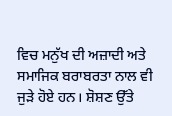ਵਿਚ ਮਨੁੱਖ ਦੀ ਅਜ਼ਾਦੀ ਅਤੇ ਸਮਾਜਿਕ ਬਰਾਬਰਤਾ ਨਾਲ ਵੀ ਜੁੜੇ ਹੋਏ ਹਨ। ਸ਼ੋਸ਼ਣ ਉੱਤੇ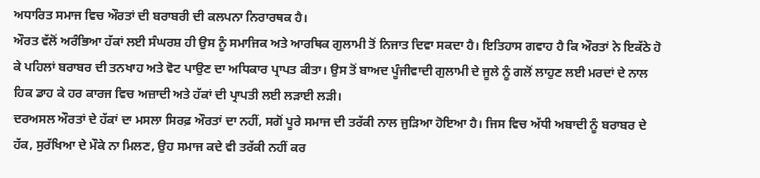ਅਧਾਰਿਤ ਸਮਾਜ ਵਿਚ ਔਰਤਾਂ ਦੀ ਬਰਾਬਰੀ ਦੀ ਕਲਪਨਾ ਨਿਰਾਰਥਕ ਹੈ।
ਔਰਤ ਵੱਲੋਂ ਅਰੰਭਿਆ ਹੱਕਾਂ ਲਈ ਸੰਘਰਸ਼ ਹੀ ਉਸ ਨੂੰ ਸਮਾਜਿਕ ਅਤੇ ਆਰਥਿਕ ਗੁਲਾਮੀ ਤੋਂ ਨਿਜਾਤ ਦਿਵਾ ਸਕਦਾ ਹੈ। ਇਤਿਹਾਸ ਗਵਾਹ ਹੈ ਕਿ ਔਰਤਾਂ ਨੇ ਇਕੱਠੇ ਹੋ ਕੇ ਪਹਿਲਾਂ ਬਰਾਬਰ ਦੀ ਤਨਖਾਹ ਅਤੇ ਵੋਟ ਪਾਉਣ ਦਾ ਅਧਿਕਾਰ ਪ੍ਰਾਪਤ ਕੀਤਾ। ਉਸ ਤੋਂ ਬਾਅਦ ਪੂੰਜੀਵਾਦੀ ਗੁਲਾਮੀ ਦੇ ਜੂਲੇ ਨੂੰ ਗਲੋਂ ਲਾਹੁਣ ਲਈ ਮਰਦਾਂ ਦੇ ਨਾਲ ਹਿਕ ਡਾਹ ਕੇ ਹਰ ਕਾਰਜ ਵਿਚ ਅਜ਼ਾਦੀ ਅਤੇ ਹੱਕਾਂ ਦੀ ਪ੍ਰਾਪਤੀ ਲਈ ਲੜਾਈ ਲੜੀ।
ਦਰਅਸਲ ਔਰਤਾਂ ਦੇ ਹੱਕਾਂ ਦਾ ਮਸਲਾ ਸਿਰਫ਼ ਔਰਤਾਂ ਦਾ ਨਹੀਂ, ਸਗੋਂ ਪੂਰੇ ਸਮਾਜ ਦੀ ਤਰੱਕੀ ਨਾਲ ਜੁੜਿਆ ਹੋਇਆ ਹੈ। ਜਿਸ ਵਿਚ ਅੱਧੀ ਅਬਾਦੀ ਨੂੰ ਬਰਾਬਰ ਦੇ ਹੱਕ, ਸੁਰੱਖਿਆ ਦੇ ਮੌਕੇ ਨਾ ਮਿਲਣ, ਉਹ ਸਮਾਜ ਕਦੇ ਵੀ ਤਰੱਕੀ ਨਹੀਂ ਕਰ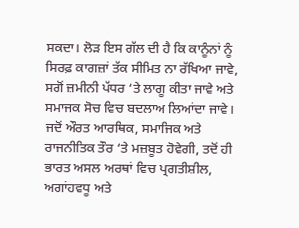ਸਕਦਾ। ਲੋੜ ਇਸ ਗੱਲ ਦੀ ਹੈ ਕਿ ਕਾਨੂੰਨਾਂ ਨੂੰ ਸਿਰਫ਼ ਕਾਗਜ਼ਾਂ ਤੱਕ ਸੀਮਿਤ ਨਾ ਰੱਖਿਆ ਜਾਵੇ, ਸਗੋਂ ਜ਼ਮੀਨੀ ਪੱਧਰ ‘ਤੇ ਲਾਗੂ ਕੀਤਾ ਜਾਵੇ ਅਤੇ ਸਮਾਜਕ ਸੋਚ ਵਿਚ ਬਦਲਾਅ ਲਿਆਂਦਾ ਜਾਵੇ। ਜਦੋਂ ਔਰਤ ਆਰਥਿਕ, ਸਮਾਜਿਕ ਅਤੇ ਰਾਜਨੀਤਿਕ ਤੌਰ ‘ਤੇ ਮਜ਼ਬੂਤ ਹੋਵੇਗੀ, ਤਦੋਂ ਹੀ ਭਾਰਤ ਅਸਲ ਅਰਥਾਂ ਵਿਚ ਪ੍ਰਗਤੀਸ਼ੀਲ, ਅਗਾਂਹਵਧੂ ਅਤੇ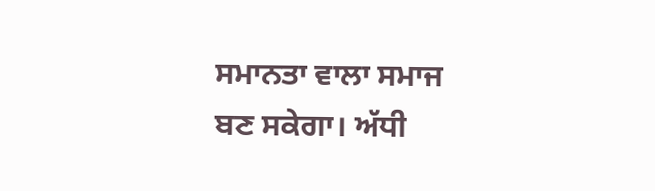ਸਮਾਨਤਾ ਵਾਲਾ ਸਮਾਜ ਬਣ ਸਕੇਗਾ। ਅੱਧੀ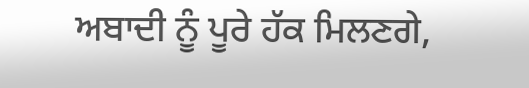ਅਬਾਦੀ ਨੂੰ ਪੂਰੇ ਹੱਕ ਮਿਲਣਗੇ,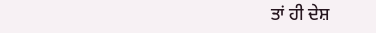ਤਾਂ ਹੀ ਦੇਸ਼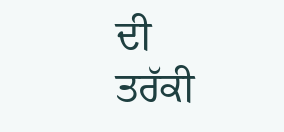ਦੀ ਤਰੱਕੀ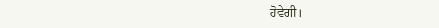ਹੋਵੇਗੀ।